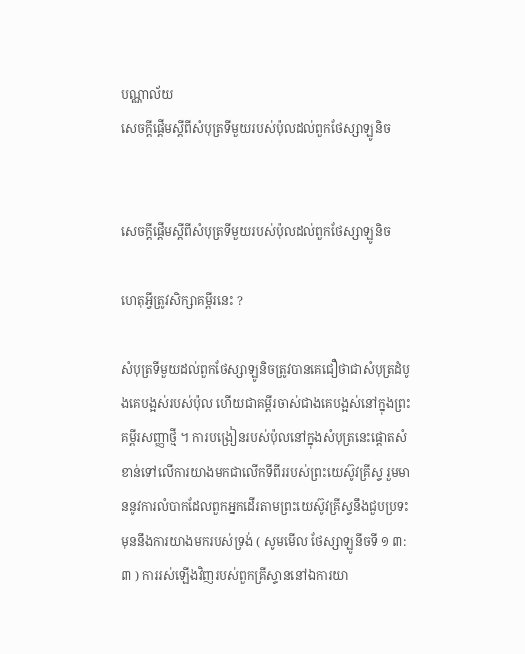បណ្ណាល័យ
សេចក្ដីផ្ដើមស្ដីពីសំបុត្រទីមួយរបស់ប៉ុលដល់ពួកថែស្សាឡូនិច


សេចក្ដីផ្ដើមស្ដីពីសំបុត្រទីមួយរបស់ប៉ុលដល់ពួកថែស្សាឡូនិច

ហេតុអ្វីត្រូវសិក្សាគម្ពីរនេះ ?

សំបុត្រទីមួយដល់ពួកថែស្សាឡូនិចត្រូវបានគេជឿថាជាសំបុត្រដំបូងគេបង្អស់របស់ប៉ុល ហើយជាគម្ពីរចាស់ជាងគេបង្អស់នៅក្នុងព្រះគម្ពីរសញ្ញាថ្មី ។ ការបង្រៀនរបស់ប៉ុលនៅក្នុងសំបុត្រនេះផ្ដោតសំខាន់ទៅលើការយាងមកជាលើកទីពីររបស់ព្រះយេស៊ូវគ្រីស្ទ រួមមាននូវការលំបាកដែលពួកអ្នកដើរតាមព្រះយេស៊ូវគ្រីស្ទនឹងជួបប្រទះ មុននឹងការយាងមករបស់ទ្រង់ ( សូមមើល ថែស្សាឡូនីចទី ១ ៣:៣ ) ការរស់ឡើងវិញរបស់ពួកគ្រីស្ទាននៅឯការយា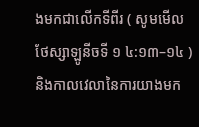ងមកជាលើកទីពីរ ( សូមមើល ថែស្សាឡូនីចទី ១ ៤:១៣–១៤ ) និងកាលវេលានៃការយាងមក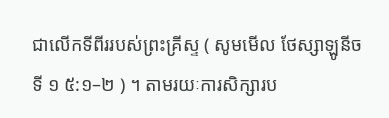ជាលើកទីពីររបស់ព្រះគ្រីស្ទ ( សូមមើល ថែស្សាឡូនីចទី ១ ៥:១–២ ) ។ តាមរយៈការសិក្សារប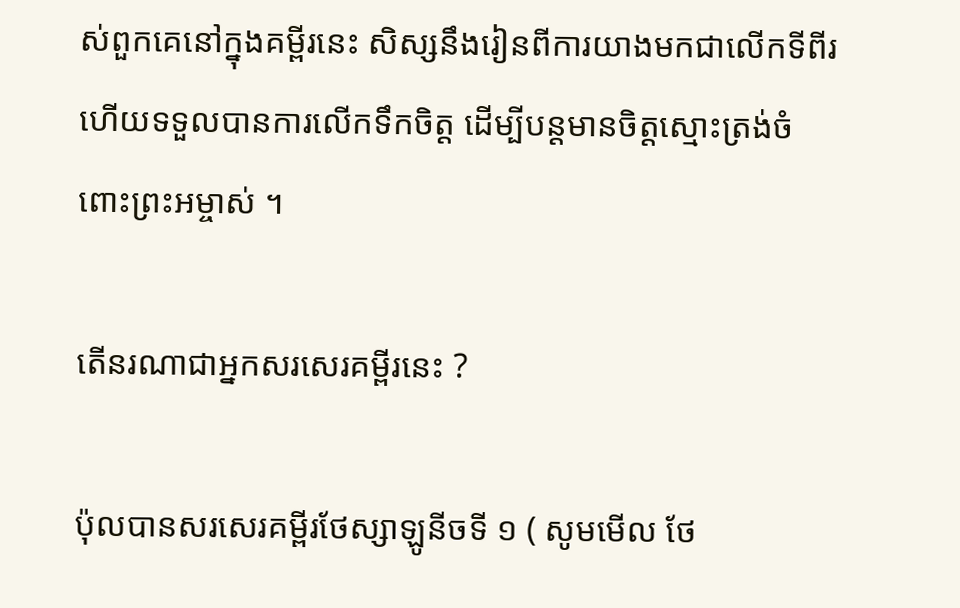ស់ពួកគេនៅក្នុងគម្ពីរនេះ សិស្សនឹងរៀនពីការយាងមកជាលើកទីពីរ ហើយទទួលបានការលើកទឹកចិត្ត ដើម្បីបន្តមានចិត្តស្មោះត្រង់ចំពោះព្រះអម្ចាស់ ។

តើនរណាជាអ្នកសរសេរគម្ពីរនេះ ?

ប៉ុលបានសរសេរគម្ពីរថែស្សាឡូនីចទី ១ ( សូមមើល ថែ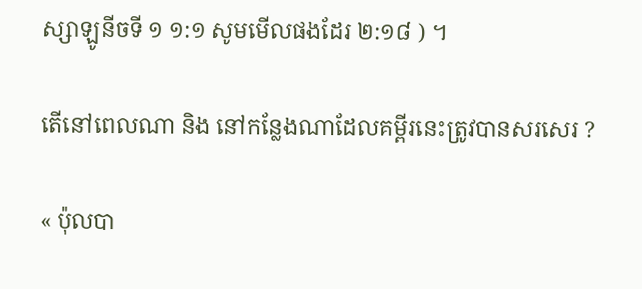ស្សាឡូនីចទី ១ ១:១ សូមមើលផងដែរ ២:១៨ ) ។

តើនៅពេលណា និង នៅកន្លែងណាដែលគម្ពីរនេះត្រូវបានសរសេរ ?

« ប៉ុលបា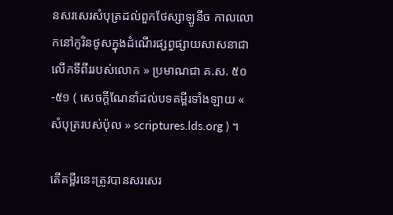នសរសេរសំបុត្រដល់ពួកថែស្សាឡូនីច កាលលោកនៅកូរិនថូសក្នុងដំណើរផ្សព្វផ្សាយសាសនាជាលើកទីពីររបស់លោក » ប្រមាណជា គ.ស. ៥០-៥១ ( សេចក្ដីណែនាំដល់បទគម្ពីរទាំងឡាយ « សំបុត្ររបស់ប៉ុល » scriptures.lds.org ) ។

តើគម្ពីរនេះត្រូវបានសរសេរ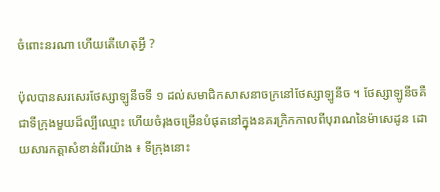ចំពោះនរណា ហើយតើហេតុអ្វី ?

ប៉ុលបានសរសេរថែស្សាឡូនីចទី ១ ដល់សមាជិកសាសនាចក្រនៅថែស្សាឡូនីច ។ ថែស្សាឡូនីចគឺជាទីក្រុងមួយដ៏ល្បីឈ្មោះ ហើយចំរុងចម្រើនបំផុតនៅក្នុងនគរក្រិកកាលពីបុរាណនៃម៉ាសេដូន ដោយសារកត្តាសំខាន់ពីរយ៉ាង ៖ ទីក្រុងនោះ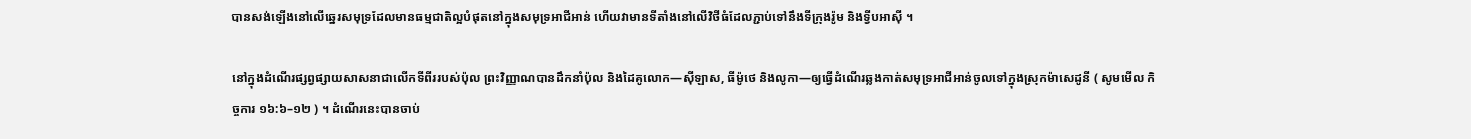បានសង់ឡើងនៅលើឆ្នេរសមុទ្រដែលមានធម្មជាតិល្អបំផុតនៅក្នុងសមុទ្រអាជីអាន់ ហើយវាមានទីតាំងនៅលើវិថីធំដែលភ្ជាប់ទៅនឹងទីក្រុងរ៉ូម និងទ្វីបអាស៊ី ។

នៅក្នុងដំណើរផ្សព្វផ្សាយសាសនាជាលើកទីពីររបស់ប៉ុល ព្រះវិញ្ញាណបានដឹកនាំប៉ុល និងដៃគូលោក—ស៊ីឡាស, ធីម៉ូថេ និងលូកា—ឲ្យធ្វើដំណើរឆ្លងកាត់សមុទ្រអាជីអាន់ចូលទៅក្នុងស្រុកម៉ាសេដូនី ( សូមមើល កិច្ចការ ១៦:៦–១២ ) ។ ដំណើរនេះបានចាប់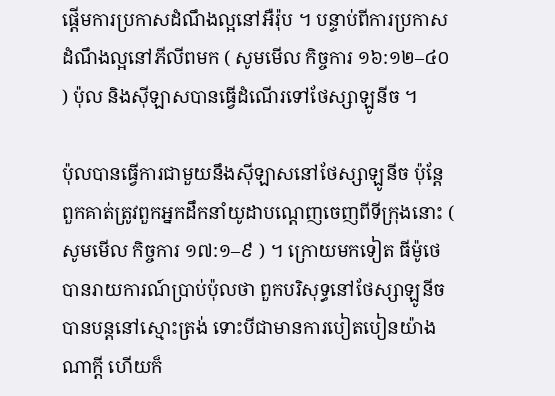ផ្ដើមការប្រកាសដំណឹងល្អនៅអឺរ៉ុប ។ បន្ទាប់ពីការប្រកាសដំណឹងល្អនៅភីលីពមក ( សូមមើល កិច្ចការ ១៦:១២–៤០ ) ប៉ុល និងស៊ីឡាសបានធ្វើដំណើរទៅថែស្សាឡូនីច ។

ប៉ុលបានធ្វើការជាមួយនឹងស៊ីឡាសនៅថែស្សាឡូនីច ប៉ុន្តែពួកគាត់ត្រូវពួកអ្នកដឹកនាំយូដាបណ្ដេញចេញពីទីក្រុងនោះ ( សូមមើល កិច្ចការ ១៧:១–៩ ) ។ ក្រោយមកទៀត ធីម៉ូថេបានរាយការណ៍ប្រាប់ប៉ុលថា ពួកបរិសុទ្ធនៅថែស្សាឡូនីចបានបន្តនៅស្មោះត្រង់ ទោះបីជាមានការបៀតបៀនយ៉ាងណាក្ដី ហើយក៏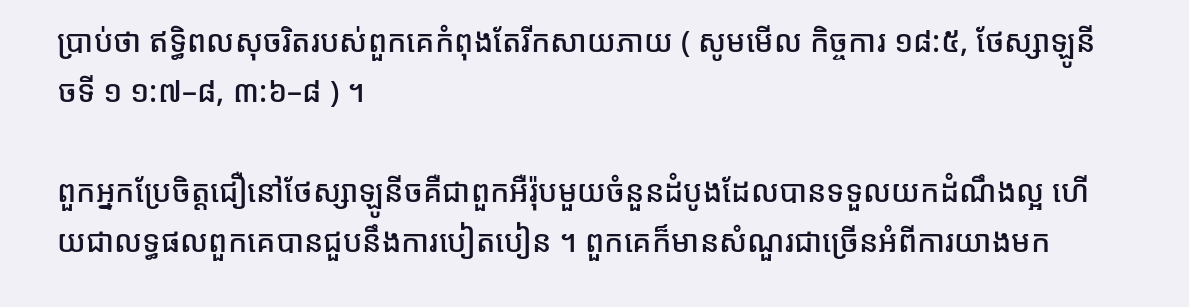ប្រាប់ថា ឥទ្ធិពលសុចរិតរបស់ពួកគេកំពុងតែរីកសាយភាយ ( សូមមើល កិច្ចការ ១៨:៥, ថែស្សាឡូនីចទី ១ ១:៧–៨, ៣:៦–៨ ) ។

ពួកអ្នកប្រែចិត្តជឿនៅថែស្សាឡូនីចគឺជាពួកអឺរ៉ុបមួយចំនួនដំបូងដែលបានទទួលយកដំណឹងល្អ ហើយជាលទ្ធផលពួកគេបានជួបនឹងការបៀតបៀន ។ ពួកគេក៏មានសំណួរជាច្រើនអំពីការយាងមក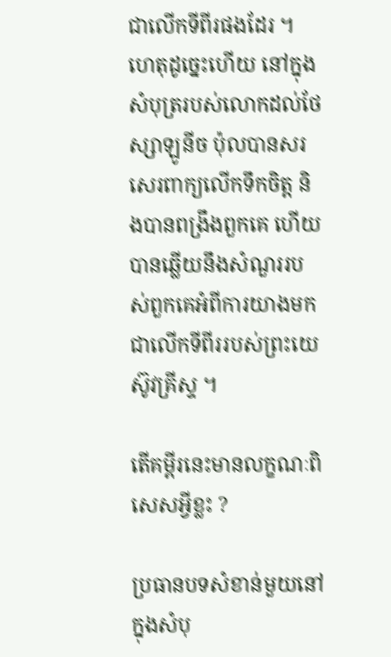ជាលើកទីពីរផងដែរ ។ ហេតុដូច្នេះហើយ នៅក្នុងសំបុត្ររបស់លោកដល់ថែស្សាឡូនីច ប៉ុលបានសរសេរពាក្យលើកទឹកចិត្ត និងបានពង្រឹងពួកគេ ហើយបានឆ្លើយនឹងសំណួររបស់ពួកគេអំពីការយាងមកជាលើកទីពីររបស់ព្រះយេស៊ូវគ្រីស្ទ ។

តើគម្ពីរនេះមានលក្ខណៈពិសេសអ្វីខ្លះ ?

ប្រធានបទសំខាន់មួយនៅក្នុងសំបុ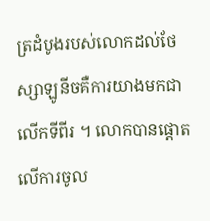ត្រដំបូងរបស់លោកដល់ថែស្សាឡូនីចគឺការយាងមកជាលើកទីពីរ ។ លោកបានផ្ដោតលើការចូល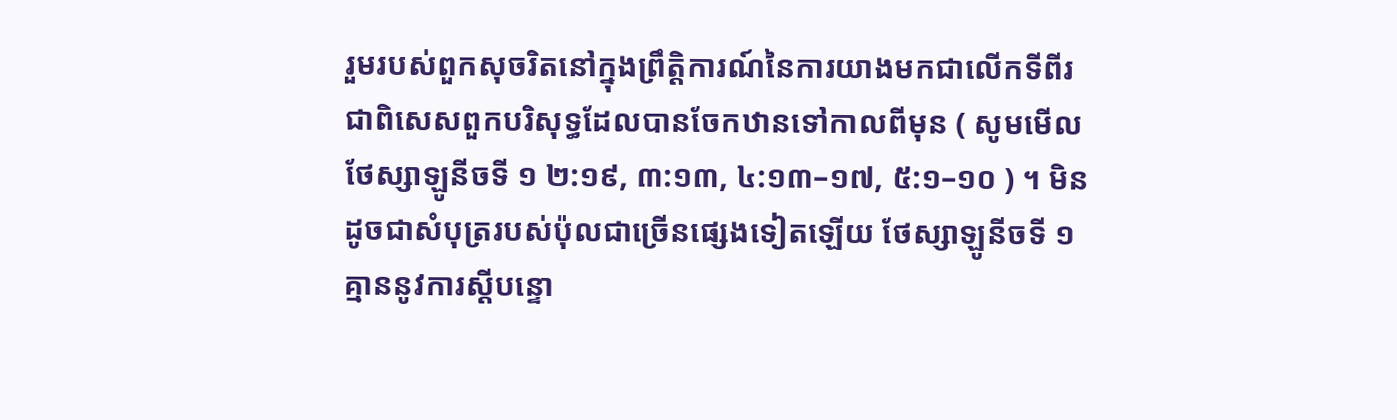រួមរបស់ពួកសុចរិតនៅក្នុងព្រឹត្តិការណ៍នៃការយាងមកជាលើកទីពីរ ជាពិសេសពួកបរិសុទ្ធដែលបានចែកឋានទៅកាលពីមុន ( សូមមើល ថែស្សាឡូនីចទី ១ ២:១៩, ៣:១៣, ៤:១៣–១៧, ៥:១–១០ ) ។ មិនដូចជាសំបុត្ររបស់ប៉ុលជាច្រើនផ្សេងទៀតឡើយ ថែស្សាឡូនីចទី ១ គ្មាននូវការស្ដីបន្ទោ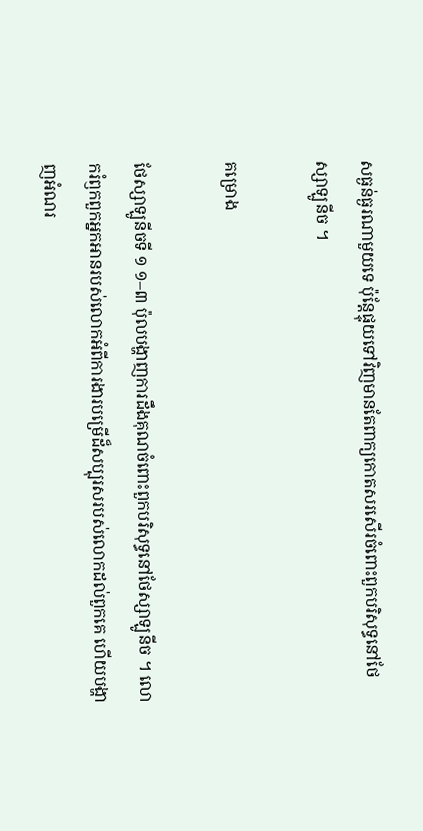សធ្ងន់ធ្ងរណាមួយទេ ប៉ុន្តែផ្ទុយទៅវិញមានតែពាក្យកោតសរសើរចំពោះពួកបរិសុទ្ធនៅថែស្សាឡូនីច ។

គម្រោង

ថែស្សាឡូនីចទី ១ ១–៣ ប៉ុលបង្ហាញការដឹងគុណចំពោះពួកបរិសុទ្ធនៅថែស្សាឡូនីច ។ លោករំឭកពួកអ្នកអានរបស់លោកអំពីការងារបម្រើដ៏សប្បុរសរបស់លោកដល់ពួកគេ ហើយបង្ហាញអំណរ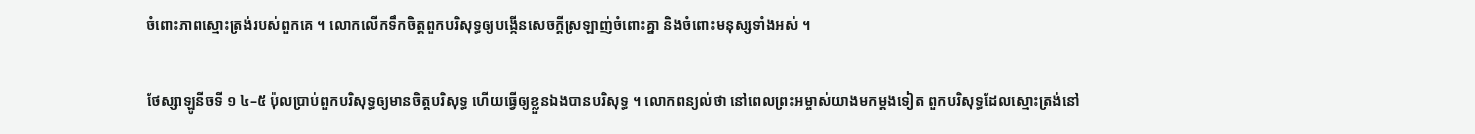ចំពោះភាពស្មោះត្រង់របស់ពួកគេ ។ លោកលើកទឹកចិត្តពួកបរិសុទ្ធឲ្យបង្កើនសេចក្ដីស្រឡាញ់ចំពោះគ្នា និងចំពោះមនុស្សទាំងអស់ ។

ថែស្សាឡូនីចទី ១ ៤–៥ ប៉ុលប្រាប់ពួកបរិសុទ្ធឲ្យមានចិត្តបរិសុទ្ធ ហើយធ្វើឲ្យខ្លួនឯងបានបរិសុទ្ធ ។ លោកពន្យល់ថា នៅពេលព្រះអម្ចាស់យាងមកម្ដងទៀត ពួកបរិសុទ្ធដែលស្មោះត្រង់នៅ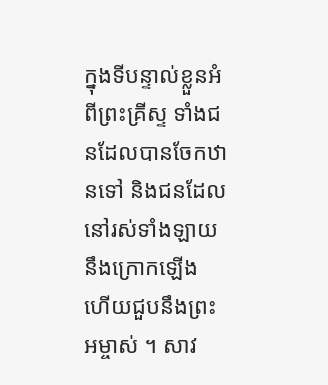ក្នុងទីបន្ទាល់ខ្លួនអំពីព្រះគ្រីស្ទ ទាំងជនដែលបានចែកឋានទៅ និងជនដែលនៅរស់ទាំងឡាយ នឹងក្រោកឡើង ហើយជួបនឹងព្រះអម្ចាស់ ។ សាវ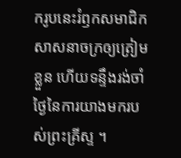ករូបនេះរំឭកសមាជិកសាសនាចក្រឲ្យត្រៀមខ្លួន ហើយទន្ទឹងរង់ចាំថ្ងៃនៃការយាងមករបស់ព្រះគ្រីស្ទ ។